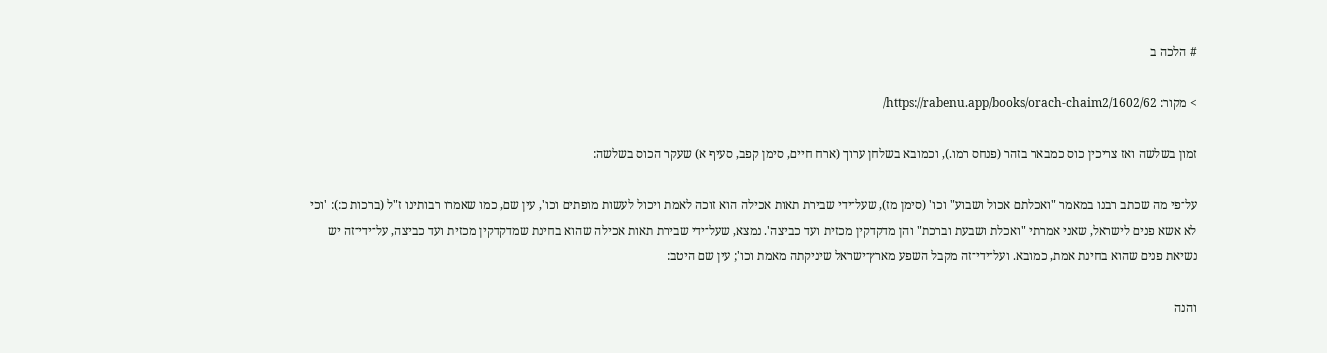# הלכה ב

> מקור: https://rabenu.app/books/orach-chaim2/1602/62/

זמון בשלשה ואז צריכין כוס כמבאר בזהר (פנחס רמו.), וכמובא בשלחן ערוך (ארח חיים, סימן קפב, סעיף א) שעקר הכוס בשלשה:

על־פי מה שכתב רבנו במאמר "ואכלתם אכול ושבוע" וכו' (סימן מז), שעל־ידי שבירת תאות אכילה הוא זוכה לאמת ויכול לעשות מופתים וכו', עין שם, כמו שאמרו רבותינו ז"ל (ברכות כ:): 'וכי לא אשא פנים לישראל, שאני אמרתי "ואכלת ושבעת וברכת" והן מדקדקין מכזית ועד כביצה'. נמצא, שעל־ידי שבירת תאות אכילה שהוא בחינת שמדקדקין מכזית ועד כביצה, על־ידי־זה יש נשיאת פנים שהוא בחינת אמת, כמובא. ועל־ידי־זה מקבל השפע מארץ־ישראל שיניקתה מאמת וכו'; עין שם היטב:

והנה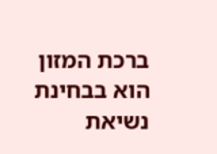ברכת המזון הוא בבחינת נשיאת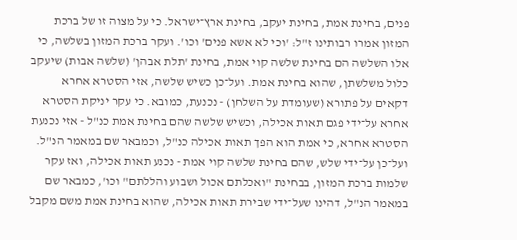פנים, בחינת אמת, בחינת יעקב, בחינת ארץ־ישראל. כי על מצוה זו של ברכת המזון אמרו רבותינו ז"ל: 'וכי לא אשא פנים' וכו'. ועקר ברכת המזון בשלשה, כי אלו השלשה הם בחינת שלשה קוי אמת, בחינת 'תלת אבהן' (שלשה אבות) שיעקב כלול משלשתן, שהוא בחינת אמת. ועל־כן כשיש שלשה, אזי הסטרא אחרא דקאים על פתורא (שעומדת על השלחן) - נכנעת, כמובא. כי עקר יניקת הסטרא אחרא על־ידי פגם תאות אכילה, וכשיש שלשה שהם בחינת אמת כנ"ל - אזי נכנעת הסטרא אחרא, כי אמת הוא הפך תאות אכילה כנ"ל, וכמבאר שם במאמר הנ"ל. ועל־כן על־ידי שלש, שהם בחינת שלשה קוי אמת - נכנע תאות אכילה, ואז עקר שלמות ברכת המזון, בבחינת "ואכלתם אכול ושבוע והללתם" וכו', כמבאר שם במאמר הנ"ל, דהינו שעל־ידי שבירת תאות אכילה, שהוא בחינת אמת משם מקבל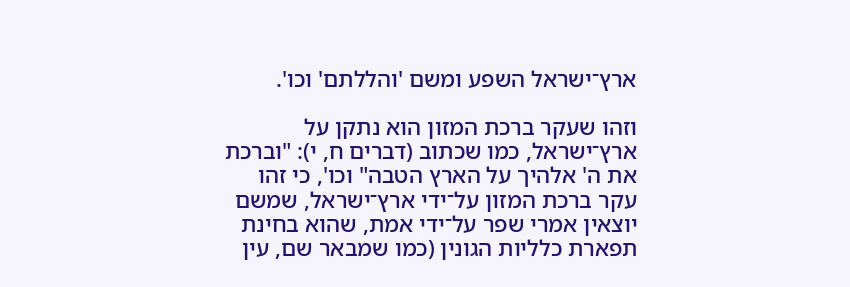ארץ־ישראל השפע ומשם 'והללתם' וכו'.

וזהו שעקר ברכת המזון הוא נתקן על ארץ־ישראל, כמו שכתוב (דברים ח, י): "וברכת את ה' אלהיך על הארץ הטבה" וכו', כי זהו עקר ברכת המזון על־ידי ארץ־ישראל, שמשם יוצאין אמרי שפר על־ידי אמת, שהוא בחינת תפארת כלליות הגונין (כמו שמבאר שם, עין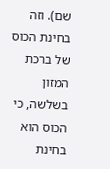שם). וזה בחינת הכוס של ברכת המזון בשלשה, כי הכוס הוא בחינת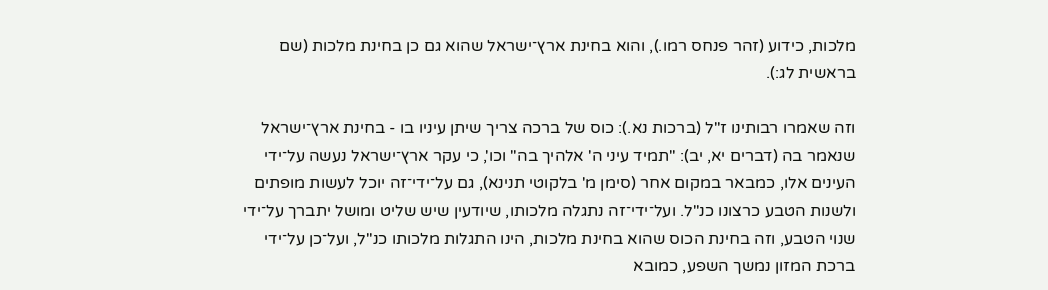מלכות, כידוע (זהר פנחס רמו.), והוא בחינת ארץ־ישראל שהוא גם כן בחינת מלכות (שם בראשית לג:).

וזה שאמרו רבותינו ז"ל (ברכות נא.): כוס של ברכה צריך שיתן עיניו בו - בחינת ארץ־ישראל שנאמר בה (דברים יא, יב): "תמיד עיני ה' אלהיך בה" וכו', כי עקר ארץ־ישראל נעשה על־ידי העינים אלו, כמבאר במקום אחר (סימן מ' בלקוטי תנינא), גם על־ידי־זה יוכל לעשות מופתים ולשנות הטבע כרצונו כנ"ל. ועל־ידי־זה נתגלה מלכותו, שיודעין שיש שליט ומושל יתברך על־ידי שנוי הטבע, וזה בחינת הכוס שהוא בחינת מלכות, הינו התגלות מלכותו כנ"ל, ועל־כן על־ידי ברכת המזון נמשך השפע, כמובא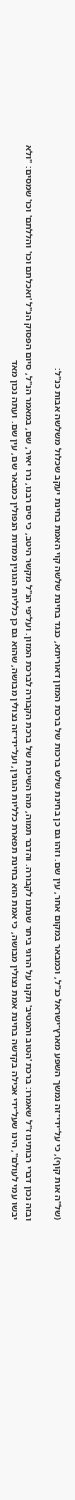(של"ה אות קוף), כי על־ידי־זה נמשך השפע מארץ־ישראל כנ"ל, וכמבאר במקום אחר, עין שם. וזהו גם כן בחינת שלש ברכות של ברכת המזון דאוריתא, כנגד בחינת שלשה קוי האמת בחינת יעקב שכלול משלשה אבות כנ"ל:

ובזה נכון דברי רבותינו ז"ל שאמרו: ברכת 'הטוב והמטיב' תקנו על הרוגי ביתר שנתנו לקבורה. והדבר תמוה, מהו השיכות של ברכת הקבורה לברכת המזון. ועל־פי הנ"ל מקשר היטב, כי סים רבנו, נרו יאיר, שם, במאמר הנ"ל, סיום הפסוק הנ"ל 'ואכלתם וכו' והללתם' וכו' שמסים: "ולא יבשו עמי לעולם", הינו שעל־ידי אכילה בקדשה בחינת אמת נצולין מבושה, כי אמת הוא בחינת תפארת כלליות הגונין, ועל־ידי־זה נצולין מבושה, שהוא גם כן כלליות הגונין ממדות הנפולין כמבאר שם, עין שם. ועתה נכון מאד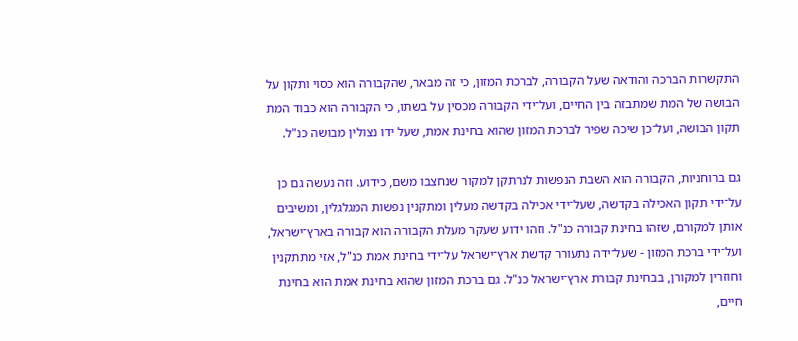התקשרות הברכה והודאה שעל הקבורה, לברכת המזון, כי זה מבאר, שהקבורה הוא כסוי ותקון על הבושה של המת שמתבזה בין החיים, ועל־ידי הקבורה מכסין על בשתו, כי הקבורה הוא כבוד המת תקון הבושה, ועל־כן שיכה שפיר לברכת המזון שהוא בחינת אמת, שעל ידו נצולין מבושה כנ"ל.

גם ברוחניות, הקבורה הוא השבת הנפשות לנרתקן למקור שנחצבו משם, כידוע. וזה נעשה גם כן על־ידי תקון האכילה בקדשה, שעל־ידי אכילה בקדשה מעלין ומתקנין נפשות המגלגלין, ומשיבים אותן למקורם, שזהו בחינת קבורה כנ"ל. וזהו ידוע שעקר מעלת הקבורה הוא קבורה בארץ־ישראל, ועל־ידי ברכת המזון - שעל־ידה נתעורר קדשת ארץ־ישראל על־ידי בחינת אמת כנ"ל, אזי מתתקנין וחוזרין למקורן, בבחינת קבורת ארץ־ישראל כנ"ל. גם ברכת המזון שהוא בחינת אמת הוא בחינת חיים,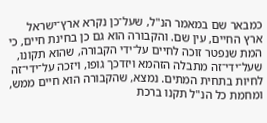כמבאר שם במאמר הנ"ל, שעל־כן נקרא ארץ־ישראל ארץ החיים, עין שם. והקבורה הוא גם כן בחינת חיים, כי המת שנפטר זוכה לחיים על־ידי הקבורה, שהוא תקונו, שעל־ידי־זה מתבלה הזהמא ויזדכך גופו, ויזכה על־ידי־זה לחיות בתחית המתים. נמצא, שהקבורה הוא חיים ממש, ומחמת כל הנ"ל תקנו ברכת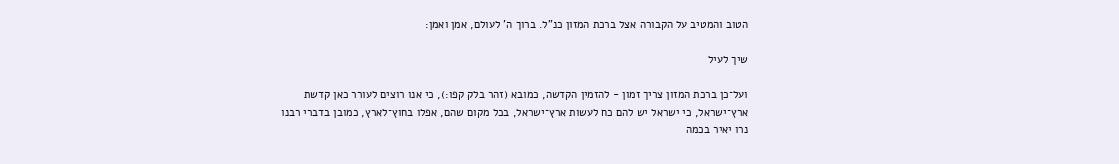הטוב והמטיב על הקבורה אצל ברכת המזון כנ"ל. ברוך ה' לעולם, אמן ואמן:

שיך לעיל

ועל־כן ברכת המזון צריך זמון - להזמין הקדשה, כמובא (זהר בלק קפו:), כי אנו רוצים לעורר כאן קדשת ארץ־ישראל, כי ישראל יש להם כח לעשות ארץ־ישראל, בכל מקום שהם, אפלו בחוץ־לארץ, כמובן בדברי רבנו נרו יאיר בכמה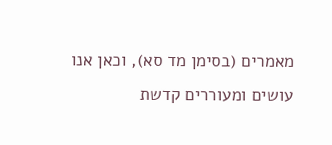מאמרים (בסימן מד סא), וכאן אנו עושים ומעוררים קדשת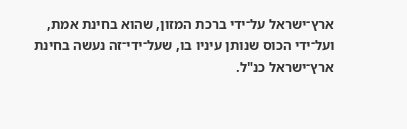ארץ־ישראל על־ידי ברכת המזון, שהוא בחינת אמת, ועל־ידי הכוס שנותן עיניו בו, שעל־ידי־זה נעשה בחינת ארץ־ישראל כנ"ל.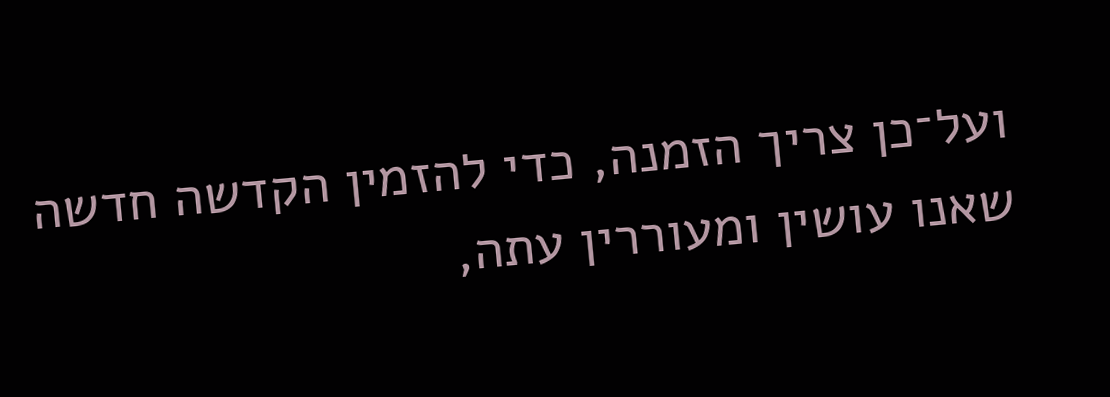ועל־כן צריך הזמנה, כדי להזמין הקדשה חדשה שאנו עושין ומעוררין עתה,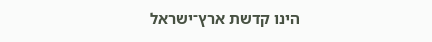הינו קדשת ארץ־ישראל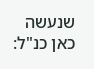שנעשה כאן כנ"ל: